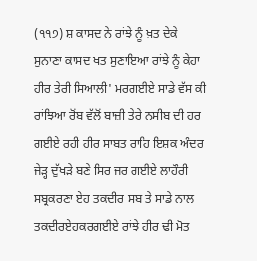(੧੧੭) ਸ਼ ਕਾਸਦ ਨੇ ਰਾਂਝੇ ਨੂੰ ਖ਼ਤ ਦੇਕੇ ਸੁਨਾਣਾ ਕਾਸਦ ਖਤ ਸੁਣਾਇਆ ਰਾਂਝੇ ਨੂੰ ਕੇਹਾ ਹੀਰ ਤੇਰੀ ਸਿਆਲੀ' ਮਰਗਈਏ ਸਾਡੇ ਵੱਸ ਕੀ ਰਾਂਝਿਆ ਰੋਂਬ ਵੱਲੋਂ ਬਾਜ਼ੀ ਤੇਰੇ ਨਸੀਬ ਦੀ ਹਰ ਗਈਏ ਰਹੀ ਹੀਰ ਸਾਬਤ ਰਾਹਿ ਇਸ਼ਕ ਅੰਦਰ ਜੇੜ੍ਹ ਦੁੱਖੜੇ ਬਣੇ ਸਿਰ ਜਰ ਗਈਏ ਲਾਹੌਰੀ ਸਬ੍ਰਕਰਣਾ ਏਹ ਤਕਦੀਰ ਸਬ ਤੇ ਸਾਡੇ ਨਾਲ ਤਕਦੀਰਏਹਕਰਗਈਏ ਰਾਂਝੇ ਹੀਰ ਢੀ ਮੋਤ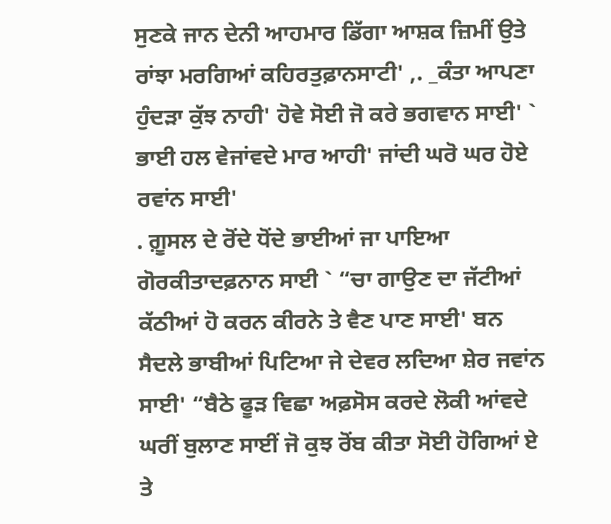ਸੁਣਕੇ ਜਾਨ ਦੇਨੀ ਆਹਮਾਰ ਡਿੱਗਾ ਆਸ਼ਕ ਜ਼ਿਮੀਂ ਉਤੇ ਰਾਂਝਾ ਮਰਗਿਆਂ ਕਹਿਰਤੁਫ਼ਾਨਸਾਟੀ' ,. _ਕੰਤਾ ਆਪਣਾ ਹੁੰਦੜਾ ਕੁੱਝ ਨਾਹੀ' ਹੋਵੇ ਸੋਈ ਜੋ ਕਰੇ ਭਗਵਾਨ ਸਾਈ' ` ਭਾਈ ਹਲ ਵੇਜਾਂਵਦੇ ਮਾਰ ਆਹੀ' ਜਾਂਦੀ ਘਰੋ ਘਰ ਹੋਏ ਰਵਾਂਨ ਸਾਈ'
. ਗ਼ੂਸਲ ਦੇ ਰੋਂਦੇ ਧੋਂਦੇ ਭਾਈਆਂ ਜਾ ਪਾਇਆ ਗੋਰਕੀਤਾਦਫ਼ਨਾਨ ਸਾਈ ` “ਚਾ ਗਾਉਣ ਦਾ ਜੱਟੀਆਂ ਕੱਠੀਆਂ ਹੋ ਕਰਨ ਕੀਰਨੇ ਤੇ ਵੈਣ ਪਾਣ ਸਾਈ' ਬਨ ਸੈਦਲੇ ਭਾਬੀਆਂ ਪਿਟਿਆ ਜੇ ਦੇਵਰ ਲਦਿਆ ਸ਼ੇਰ ਜਵਾਂਨ ਸਾਈ' “ਬੈਠੇ ਫੂੜ ਵਿਛਾ ਅਫ਼ਸੋਸ ਕਰਦੇ ਲੋਕੀ ਆਂਵਦੇ ਘਰੀਂ ਬੁਲਾਣ ਸਾਈਂ ਜੋ ਕੁਝ ਰੋਂਬ ਕੀਤਾ ਸੋਈ ਹੋਗਿਆਂ ਏ ਤੇ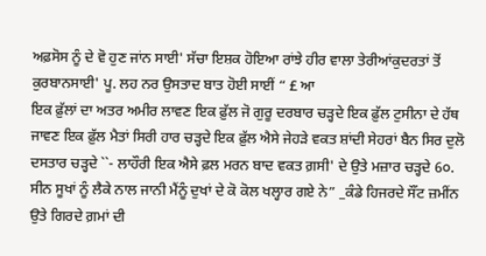ਅਫ਼ਸੋਸ ਨੂੰ ਦੇ ਵੋ ਹੁਣ ਜਾਂਨ ਸਾਈ' ਸੱਚਾ ਇਸ਼ਕ ਹੋਇਆ ਰਾਂਝੇ ਹੀਰ ਵਾਲਾ ਤੇਰੀਆਂਕੁਦਰਤਾਂ ਤੋਂ ਕੁਰਬਾਨਸਾਈ' ਪੂ. ਲਹ ਨਰ ਉਸਤਾਦ ਬਾਤ ਹੋਈ ਸਾਈਂ “ £ ਆ
ਇਕ ਫ਼ੁੱਲਾਂ ਦਾ ਅਤਰ ਅਮੀਰ ਲਾਵਣ ਇਕ ਫ਼ੁੱਲ ਜੋ ਗੁਰੂ ਦਰਬਾਰ ਚੜ੍ਹਦੇ ਇਕ ਫ਼ੁੱਲ ਟੁਸੀਨਾ ਦੇ ਹੱਥ ਜਾਵਣ ਇਕ ਫ਼ੁੱਲ ਮੈਤਾਂ ਸਿਰੀ ਹਾਰ ਚੜ੍ਹਦੇ ਇਕ ਫ਼ੁੱਲ ਐਸੇ ਜੇਹੜੇ ਵਕਤ ਸ਼ਾਂਦੀ ਸੇਹਰਾਂ ਬੈਨ ਸਿਰ ਦੁਲੋ ਦਸਤਾਰ ਚੜ੍ਹਦੇ ``- ਲਾਹੌਰੀ ਇਕ ਐਸੇ ਫ਼ਲ ਮਰਨ ਬਾਦ ਵਕਤ ਗ਼ਸੀ' ਦੇ ਉਤੇ ਮਜ਼ਾਰ ਚੜ੍ਹਦੇ 6੦. ਸੀਨ ਸੂਖਾਂ ਨੂੰ ਲੈਕੇ ਨਾਲ ਜਾਨੀ ਮੈਂਨੂੰ ਦੁਖਾਂ ਦੇ ਕੋ ਕੋਲ ਖਲ੍ਹਾਰ ਗਏ ਨੇ” _ਕੰਡੇ ਹਿਜਰਦੇ ਸੌਂਟ ਜ਼ਮੀਂਨ ਉਤੇ ਗਿਰਦੇ ਗ਼ਮਾਂ ਦੀ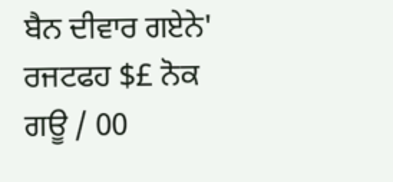ਬੈਨ ਦੀਵਾਰ ਗਏਨੇ'
ਰਜਟਫਹ $£ ਨੋਕ ਗਊ / 00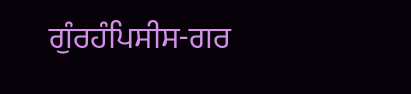ਗੁੰਰਹੰਪਿਸੀਸ-ਗਰ